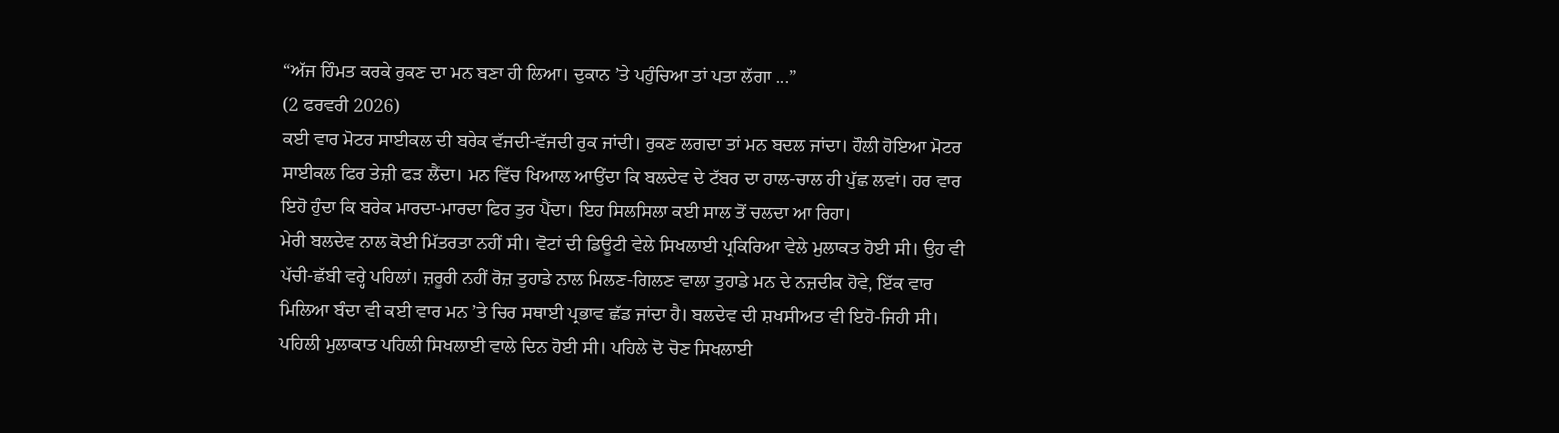“ਅੱਜ ਹਿੰਮਤ ਕਰਕੇ ਰੁਕਣ ਦਾ ਮਨ ਬਣਾ ਹੀ ਲਿਆ। ਦੁਕਾਨ ’ਤੇ ਪਹੁੰਚਿਆ ਤਾਂ ਪਤਾ ਲੱਗਾ ...”
(2 ਫਰਵਰੀ 2026)
ਕਈ ਵਾਰ ਮੋਟਰ ਸਾਈਕਲ ਦੀ ਬਰੇਕ ਵੱਜਦੀ-ਵੱਜਦੀ ਰੁਕ ਜਾਂਦੀ। ਰੁਕਣ ਲਗਦਾ ਤਾਂ ਮਨ ਬਦਲ ਜਾਂਦਾ। ਹੌਲੀ ਹੋਇਆ ਮੋਟਰ ਸਾਈਕਲ ਫਿਰ ਤੇਜ਼ੀ ਫੜ ਲੈਂਦਾ। ਮਨ ਵਿੱਚ ਖਿਆਲ ਆਉਂਦਾ ਕਿ ਬਲਦੇਵ ਦੇ ਟੱਬਰ ਦਾ ਹਾਲ-ਚਾਲ ਹੀ ਪੁੱਛ ਲਵਾਂ। ਹਰ ਵਾਰ ਇਹੋ ਹੁੰਦਾ ਕਿ ਬਰੇਕ ਮਾਰਦਾ-ਮਾਰਦਾ ਫਿਰ ਤੁਰ ਪੈਂਦਾ। ਇਹ ਸਿਲਸਿਲਾ ਕਈ ਸਾਲ ਤੋਂ ਚਲਦਾ ਆ ਰਿਹਾ।
ਮੇਰੀ ਬਲਦੇਵ ਨਾਲ ਕੋਈ ਮਿੱਤਰਤਾ ਨਹੀਂ ਸੀ। ਵੋਟਾਂ ਦੀ ਡਿਊਟੀ ਵੇਲੇ ਸਿਖਲਾਈ ਪ੍ਰਕਿਰਿਆ ਵੇਲੇ ਮੁਲਾਕਤ ਹੋਈ ਸੀ। ਉਹ ਵੀ ਪੱਚੀ-ਛੱਬੀ ਵਰ੍ਹੇ ਪਹਿਲਾਂ। ਜ਼ਰੂਰੀ ਨਹੀਂ ਰੋਜ਼ ਤੁਹਾਡੇ ਨਾਲ ਮਿਲਣ-ਗਿਲਣ ਵਾਲਾ ਤੁਹਾਡੇ ਮਨ ਦੇ ਨਜ਼ਦੀਕ ਹੋਵੇ, ਇੱਕ ਵਾਰ ਮਿਲਿਆ ਬੰਦਾ ਵੀ ਕਈ ਵਾਰ ਮਨ ’ਤੇ ਚਿਰ ਸਥਾਈ ਪ੍ਰਭਾਵ ਛੱਡ ਜਾਂਦਾ ਹੈ। ਬਲਦੇਵ ਦੀ ਸ਼ਖਸੀਅਤ ਵੀ ਇਹੋ-ਜਿਹੀ ਸੀ। ਪਹਿਲੀ ਮੁਲਾਕਾਤ ਪਹਿਲੀ ਸਿਖਲਾਈ ਵਾਲੇ ਦਿਨ ਹੋਈ ਸੀ। ਪਹਿਲੇ ਦੋ ਚੋਣ ਸਿਖਲਾਈ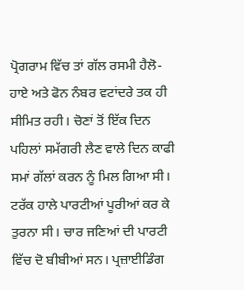ਪ੍ਰੋਗਰਾਮ ਵਿੱਚ ਤਾਂ ਗੱਲ ਰਸਮੀ ਹੈਲੋ-ਹਾਏ ਅਤੇ ਫੋਨ ਨੰਬਰ ਵਟਾਂਦਰੇ ਤਕ ਹੀ ਸੀਮਿਤ ਰਹੀ। ਚੋਣਾਂ ਤੋਂ ਇੱਕ ਦਿਨ ਪਹਿਲਾਂ ਸਮੱਗਰੀ ਲੈਣ ਵਾਲੇ ਦਿਨ ਕਾਫੀ ਸਮਾਂ ਗੱਲਾਂ ਕਰਨ ਨੂੰ ਮਿਲ ਗਿਆ ਸੀ। ਟਰੱਕ ਹਾਲੇ ਪਾਰਟੀਆਂ ਪੂਰੀਆਂ ਕਰ ਕੇ ਤੁਰਨਾ ਸੀ। ਚਾਰ ਜਣਿਆਂ ਦੀ ਪਾਰਟੀ ਵਿੱਚ ਦੋ ਬੀਬੀਆਂ ਸਨ। ਪ੍ਰਜ਼ਾਈਡਿੰਗ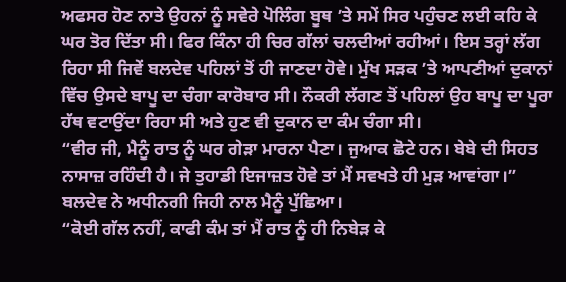ਅਫਸਰ ਹੋਣ ਨਾਤੇ ਉਹਨਾਂ ਨੂੰ ਸਵੇਰੇ ਪੋਲਿੰਗ ਬੂਥ ’ਤੇ ਸਮੇਂ ਸਿਰ ਪਹੁੰਚਣ ਲਈ ਕਹਿ ਕੇ ਘਰ ਤੋਰ ਦਿੱਤਾ ਸੀ। ਫਿਰ ਕਿੰਨਾ ਹੀ ਚਿਰ ਗੱਲਾਂ ਚਲਦੀਆਂ ਰਹੀਆਂ। ਇਸ ਤਰ੍ਹਾਂ ਲੱਗ ਰਿਹਾ ਸੀ ਜਿਵੇਂ ਬਲਦੇਵ ਪਹਿਲਾਂ ਤੋਂ ਹੀ ਜਾਣਦਾ ਹੋਵੇ। ਮੁੱਖ ਸੜਕ ’ਤੇ ਆਪਣੀਆਂ ਦੁਕਾਨਾਂ ਵਿੱਚ ਉਸਦੇ ਬਾਪੂ ਦਾ ਚੰਗਾ ਕਾਰੋਬਾਰ ਸੀ। ਨੌਕਰੀ ਲੱਗਣ ਤੋਂ ਪਹਿਲਾਂ ਉਹ ਬਾਪੂ ਦਾ ਪੂਰਾ ਹੱਥ ਵਟਾਉਂਦਾ ਰਿਹਾ ਸੀ ਅਤੇ ਹੁਣ ਵੀ ਦੁਕਾਨ ਦਾ ਕੰਮ ਚੰਗਾ ਸੀ।
“ਵੀਰ ਜੀ, ਮੈਨੂੰ ਰਾਤ ਨੂੰ ਘਰ ਗੇੜਾ ਮਾਰਨਾ ਪੈਣਾ। ਜੁਆਕ ਛੋਟੇ ਹਨ। ਬੇਬੇ ਦੀ ਸਿਹਤ ਨਾਸਾਜ਼ ਰਹਿੰਦੀ ਹੈ। ਜੇ ਤੁਹਾਡੀ ਇਜਾਜ਼ਤ ਹੋਵੇ ਤਾਂ ਮੈਂ ਸਵਖਤੇ ਹੀ ਮੁੜ ਆਵਾਂਗਾ।” ਬਲਦੇਵ ਨੇ ਅਧੀਨਗੀ ਜਿਹੀ ਨਾਲ ਮੈਨੂੰ ਪੁੱਛਿਆ।
“ਕੋਈ ਗੱਲ ਨਹੀਂ, ਕਾਫੀ ਕੰਮ ਤਾਂ ਮੈਂ ਰਾਤ ਨੂੰ ਹੀ ਨਿਬੇੜ ਕੇ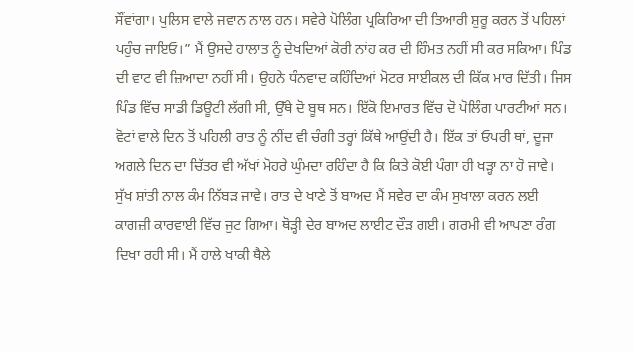ਸੌਂਵਾਂਗਾ। ਪੁਲਿਸ ਵਾਲੇ ਜਵਾਨ ਨਾਲ ਹਨ। ਸਵੇਰੇ ਪੋਲਿੰਗ ਪ੍ਰਕਿਰਿਆ ਦੀ ਤਿਆਰੀ ਸ਼ੁਰੂ ਕਰਨ ਤੋਂ ਪਹਿਲਾਂ ਪਹੁੰਚ ਜਾਇਓ।” ਮੈਂ ਉਸਦੇ ਹਾਲਾਤ ਨੂੰ ਦੇਖਦਿਆਂ ਕੋਰੀ ਨਾਂਹ ਕਰ ਦੀ ਹਿੰਮਤ ਨਹੀਂ ਸੀ ਕਰ ਸਕਿਆ। ਪਿੰਡ ਦੀ ਵਾਟ ਵੀ ਜ਼ਿਆਦਾ ਨਹੀਂ ਸੀ। ਉਹਨੇ ਧੰਨਵਾਦ ਕਹਿੰਦਿਆਂ ਮੋਟਰ ਸਾਈਕਲ ਦੀ ਕਿੱਕ ਮਾਰ ਦਿੱਤੀ। ਜਿਸ ਪਿੰਡ ਵਿੱਚ ਸਾਡੀ ਡਿਊਟੀ ਲੱਗੀ ਸੀ, ਉੱਥੇ ਦੋ ਬੂਥ ਸਨ। ਇੱਕੋ ਇਮਾਰਤ ਵਿੱਚ ਦੋ ਪੋਲਿੰਗ ਪਾਰਟੀਆਂ ਸਨ।
ਵੋਟਾਂ ਵਾਲੇ ਦਿਨ ਤੋਂ ਪਹਿਲੀ ਰਾਤ ਨੂੰ ਨੀਂਦ ਵੀ ਚੰਗੀ ਤਰ੍ਹਾਂ ਕਿੱਥੇ ਆਉਂਦੀ ਹੈ। ਇੱਕ ਤਾਂ ਓਪਰੀ ਥਾਂ, ਦੂਜਾ ਅਗਲੇ ਦਿਨ ਦਾ ਚਿੱਤਰ ਵੀ ਅੱਖਾਂ ਮੋਹਰੇ ਘੁੰਮਦਾ ਰਹਿੰਦਾ ਹੈ ਕਿ ਕਿਤੇ ਕੋਈ ਪੰਗਾ ਹੀ ਖੜ੍ਹਾ ਨਾ ਹੋ ਜਾਵੇ। ਸੁੱਖ ਸ਼ਾਂਤੀ ਨਾਲ ਕੰਮ ਨਿੱਬੜ ਜਾਵੇ। ਰਾਤ ਦੇ ਖਾਣੇ ਤੋਂ ਬਾਅਦ ਮੈਂ ਸਵੇਰ ਦਾ ਕੰਮ ਸੁਖਾਲਾ ਕਰਨ ਲਈ ਕਾਗਜ਼ੀ ਕਾਰਵਾਈ ਵਿੱਚ ਜੁਟ ਗਿਆ। ਥੋੜ੍ਹੀ ਦੇਰ ਬਾਅਦ ਲਾਈਟ ਦੌੜ ਗਈ। ਗਰਮੀ ਵੀ ਆਪਣਾ ਰੰਗ ਦਿਖਾ ਰਹੀ ਸੀ। ਮੈਂ ਹਾਲੇ ਖਾਕੀ ਥੈਲੇ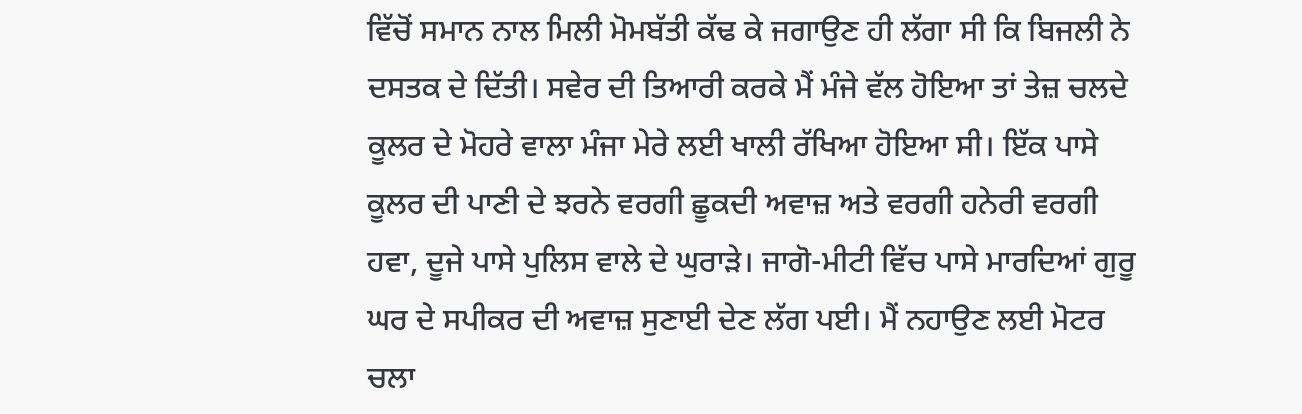ਵਿੱਚੋਂ ਸਮਾਨ ਨਾਲ ਮਿਲੀ ਮੋਮਬੱਤੀ ਕੱਢ ਕੇ ਜਗਾਉਣ ਹੀ ਲੱਗਾ ਸੀ ਕਿ ਬਿਜਲੀ ਨੇ ਦਸਤਕ ਦੇ ਦਿੱਤੀ। ਸਵੇਰ ਦੀ ਤਿਆਰੀ ਕਰਕੇ ਮੈਂ ਮੰਜੇ ਵੱਲ ਹੋਇਆ ਤਾਂ ਤੇਜ਼ ਚਲਦੇ ਕੂਲਰ ਦੇ ਮੋਹਰੇ ਵਾਲਾ ਮੰਜਾ ਮੇਰੇ ਲਈ ਖਾਲੀ ਰੱਖਿਆ ਹੋਇਆ ਸੀ। ਇੱਕ ਪਾਸੇ ਕੂਲਰ ਦੀ ਪਾਣੀ ਦੇ ਝਰਨੇ ਵਰਗੀ ਛੂਕਦੀ ਅਵਾਜ਼ ਅਤੇ ਵਰਗੀ ਹਨੇਰੀ ਵਰਗੀ ਹਵਾ, ਦੂਜੇ ਪਾਸੇ ਪੁਲਿਸ ਵਾਲੇ ਦੇ ਘੁਰਾੜੇ। ਜਾਗੋ-ਮੀਟੀ ਵਿੱਚ ਪਾਸੇ ਮਾਰਦਿਆਂ ਗੁਰੂ ਘਰ ਦੇ ਸਪੀਕਰ ਦੀ ਅਵਾਜ਼ ਸੁਣਾਈ ਦੇਣ ਲੱਗ ਪਈ। ਮੈਂ ਨਹਾਉਣ ਲਈ ਮੋਟਰ ਚਲਾ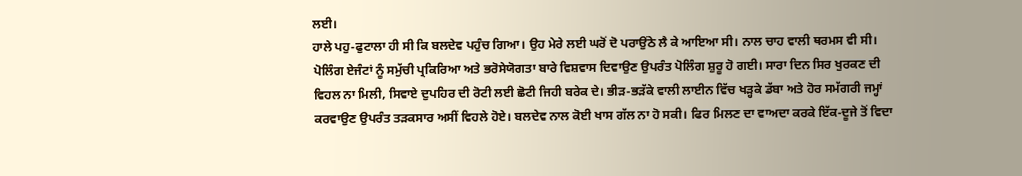ਲਈ।
ਹਾਲੇ ਪਹੁ-ਫੁਟਾਲਾ ਹੀ ਸੀ ਕਿ ਬਲਦੇਵ ਪਹੁੰਚ ਗਿਆ। ਉਹ ਮੇਰੇ ਲਈ ਘਰੋਂ ਦੋ ਪਰਾਉਂਠੇ ਲੈ ਕੇ ਆਇਆ ਸੀ। ਨਾਲ ਚਾਹ ਵਾਲੀ ਥਰਮਸ ਵੀ ਸੀ। ਪੋਲਿੰਗ ਏਜੰਟਾਂ ਨੂੰ ਸਮੁੱਚੀ ਪ੍ਰਕਿਰਿਆ ਅਤੇ ਭਰੋਸੇਯੋਗਤਾ ਬਾਰੇ ਵਿਸ਼ਵਾਸ ਦਿਵਾਉਣ ਉਪਰੰਤ ਪੋਲਿੰਗ ਸ਼ੁਰੂ ਹੋ ਗਈ। ਸਾਰਾ ਦਿਨ ਸਿਰ ਖੁਰਕਣ ਦੀ ਵਿਹਲ ਨਾ ਮਿਲੀ, ਸਿਵਾਏ ਦੁਪਹਿਰ ਦੀ ਰੋਟੀ ਲਈ ਛੋਟੀ ਜਿਹੀ ਬਰੇਕ ਦੇ। ਭੀੜ-ਭੜੱਕੇ ਵਾਲੀ ਲਾਈਨ ਵਿੱਚ ਖੜ੍ਹਕੇ ਡੱਬਾ ਅਤੇ ਹੋਰ ਸਮੱਗਰੀ ਜਮ੍ਹਾਂ ਕਰਵਾਉਣ ਉਪਰੰਤ ਤੜਕਸਾਰ ਅਸੀਂ ਵਿਹਲੇ ਹੋਏ। ਬਲਦੇਵ ਨਾਲ ਕੋਈ ਖਾਸ ਗੱਲ ਨਾ ਹੋ ਸਕੀ। ਫਿਰ ਮਿਲਣ ਦਾ ਵਾਅਦਾ ਕਰਕੇ ਇੱਕ-ਦੂਜੇ ਤੋਂ ਵਿਦਾ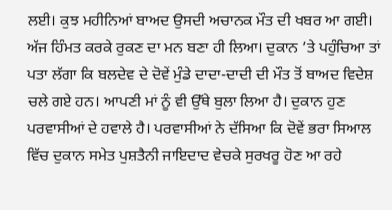ਲਈ। ਕੁਝ ਮਹੀਨਿਆਂ ਬਾਅਦ ਉਸਦੀ ਅਚਾਨਕ ਮੌਤ ਦੀ ਖਬਰ ਆ ਗਈ।
ਅੱਜ ਹਿੰਮਤ ਕਰਕੇ ਰੁਕਣ ਦਾ ਮਨ ਬਣਾ ਹੀ ਲਿਆ। ਦੁਕਾਨ ’ਤੇ ਪਹੁੰਚਿਆ ਤਾਂ ਪਤਾ ਲੱਗਾ ਕਿ ਬਲਦੇਵ ਦੇ ਦੋਵੇਂ ਮੁੰਡੇ ਦਾਦਾ-ਦਾਦੀ ਦੀ ਮੌਤ ਤੋਂ ਬਾਅਦ ਵਿਦੇਸ਼ ਚਲੇ ਗਏ ਹਨ। ਆਪਣੀ ਮਾਂ ਨੂੰ ਵੀ ਉੱਥੇ ਬੁਲਾ ਲਿਆ ਹੈ। ਦੁਕਾਨ ਹੁਣ ਪਰਵਾਸੀਆਂ ਦੇ ਹਵਾਲੇ ਹੈ। ਪਰਵਾਸੀਆਂ ਨੇ ਦੱਸਿਆ ਕਿ ਦੋਵੇਂ ਭਰਾ ਸਿਆਲ ਵਿੱਚ ਦੁਕਾਨ ਸਮੇਤ ਪੁਸ਼ਤੈਨੀ ਜਾਇਦਾਦ ਵੇਚਕੇ ਸੁਰਖਰੂ ਹੋਣ ਆ ਰਹੇ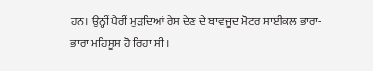ਹਨ। ਉਨ੍ਹੀਂ ਪੈਰੀਂ ਮੁੜਦਿਆਂ ਰੇਸ ਦੇਣ ਦੇ ਬਾਵਜੂਦ ਮੋਟਰ ਸਾਈਕਲ ਭਾਰਾ-ਭਾਰਾ ਮਹਿਸੂਸ ਹੋ ਰਿਹਾ ਸੀ।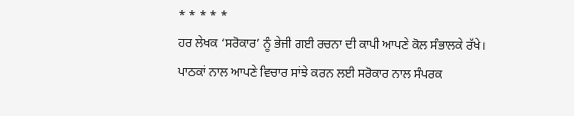* * * * *
ਹਰ ਲੇਖਕ ‘ਸਰੋਕਾਰ’ ਨੂੰ ਭੇਜੀ ਗਈ ਰਚਨਾ ਦੀ ਕਾਪੀ ਆਪਣੇ ਕੋਲ ਸੰਭਾਲਕੇ ਰੱਖੇ।
ਪਾਠਕਾਂ ਨਾਲ ਆਪਣੇ ਵਿਚਾਰ ਸਾਂਝੇ ਕਰਨ ਲਈ ਸਰੋਕਾਰ ਨਾਲ ਸੰਪਰਕ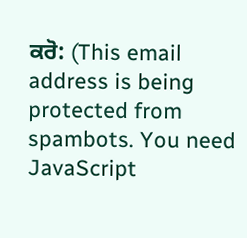ਕਰੋ: (This email address is being protected from spambots. You need JavaScript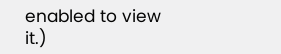enabled to view it.)